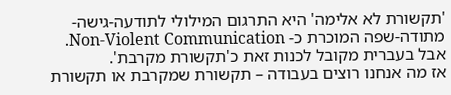'תקשורת לא אלימה' היא התרגום המילולי לתודעה-גישה-מתודה-שפה המוכרת כ- Non-Violent Communication.
אבל בעברית מקובל לכנות זאת כ'תקשורת מקרבת'.
אז מה אנחנו רוצים בעבודה – תקשורת שמקרבת או תקשורת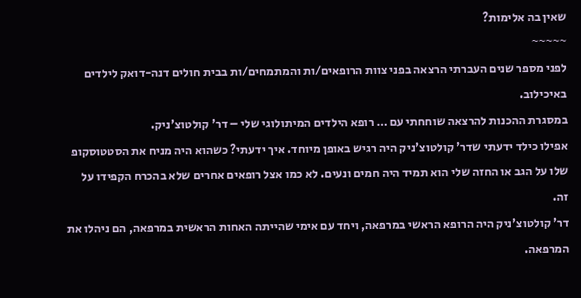שאין בה אלימות?
~~~~~
לפני מספר שנים העברתי הרצאה בפני צוות הרופאים/ות והמתמחים/ות בבית חולים דנה-דואק לילדים באיכילוב.
במסגרת ההכנות להרצאה שוחחתי עם … רופא הילדים המיתולוגי שלי – דר' קולטוצ'ניק.
אפילו כילד ידעתי שדר' קולטוצ'ניק היה רגיש באופן מיוחד. איך ידעתי? כשהוא היה מניח את הסטטוסקופ שלו על הגב או החזה שלי הוא תמיד היה חמים ונעים. לא כמו אצל רופאים אחרים שלא בהכרח הקפידו על זה.
דר' קולטוצ'ניק היה הרופא הראשי במרפאה, ויחד עם אימי שהייתה האחות הראשית במרפאה, הם ניהלו את המרפאה.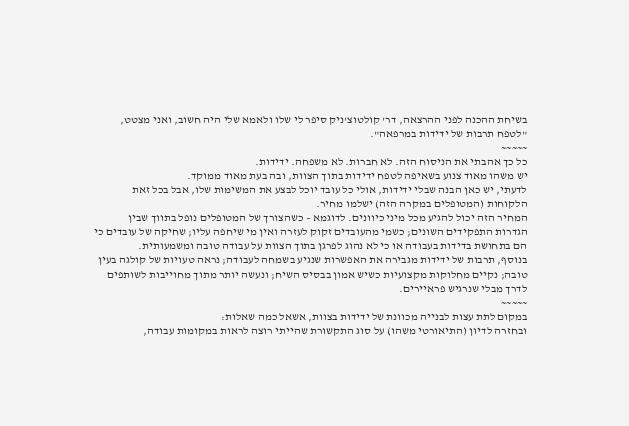בשיחת ההכנה לפני ההרצאה, דר' קולטוצ'ניק סיפר לי שלו ולאמא שלי היה חשוב, ואני מצטט, "לטפח תרבות של ידידות במרפאה".
~~~~~
כל כך אהבתי את הניסוח הזה. לא חברות. לא משפחה. ידידות.
יש משהו מאוד צנוע בשאיפה לטפח ידידות בתוך הצוות, ובה בעת מאוד ממוקד.
לדעתי, יש כאן הבנה שבלי ידידות, אולי כל עובד יוכל לבצע את המשימות שלו, אבל בכל זאת הלקוחות (המטופלים במקרה הזה) ישלמו מחיר.
המחיר הזה יכול להגיע מכל מיני כיוונים. לדוגמא – כשהצורך של המטופלים נופל בתווך שבין הגדרות התפקידים השונים; כשמי מהעובדים זקוק לעזרה ואין מי שיחפה עליו; שחיקה של עובדים כי הם בתחושת בדידות בעבודה או כי לא נהוג לפרגן בתוך הצוות על עבודה טובה ומשמעותית.
בנוסף, תרבות של ידידות מגבירה את האפשרות שנגיע בשמחה לעבודה; נראה טעויות של קולגה בעין טובה; נקיים מחלוקות מקצועיות כשיש אמון בבסיס השיח; ונעשה יותר מתוך מחוייבות לשותפים לדרך מבלי שנרגיש פראיירים.
~~~~~
במקום לתת עצות לבנייה מכוונת של ידידות בצוות, אשאל כמה שאלות:
ובחזרה לדיון (התיאורטי משהו) על סוג התקשורת שהייתי רוצה לראות במקומות עבודה,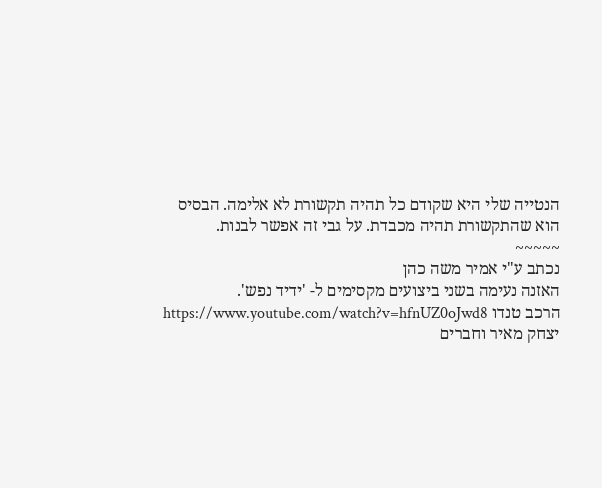הנטייה שלי היא שקודם כל תהיה תקשורת לא אלימה. הבסיס הוא שהתקשורת תהיה מכבדת. על גבי זה אפשר לבנות.
~~~~~
נכתב ע"י אמיר משה כהן
האזנה נעימה בשני ביצועים מקסימים ל- 'ידיד נפש'.
הרכב טנדו https://www.youtube.com/watch?v=hfnUZ0oJwd8
יצחק מאיר וחברים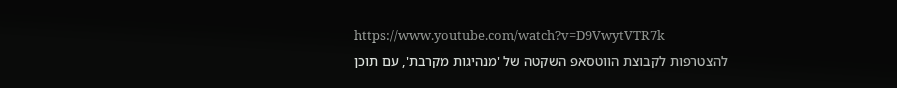https://www.youtube.com/watch?v=D9VwytVTR7k
להצטרפות לקבוצת הווטסאפ השקטה של 'מנהיגות מקרבת', עם תוכן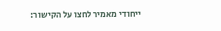ייחודי מאמיר לחצו על הקישור: